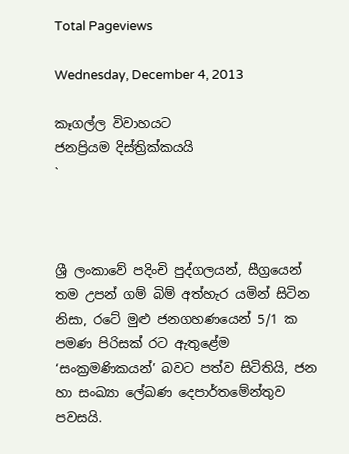Total Pageviews

Wednesday, December 4, 2013

කෑගල්ල විවාහයට
ජනප්‍රියම දිස්ත්‍රික්කයයි
`



ශ්‍රී ලංකාවේ පදිංචි පුද්ගලයන්, සීග්‍රයෙන් තම උපන් ගම් බිම් අත්හැර යමින් සිටින නිසා, රටේ මුළු ජනගහණයෙන් 5/1 ක පමණ පිරිසක් රට ඇතුළේම ‘සංක්‍රමණිකයන්’ බවට පත්ව සිටිතියි, ජන හා සංඛ්‍යා ලේඛණ දෙපාර්තමේන්තුව පවසයි.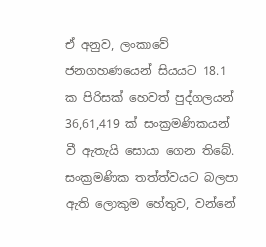ඒ අනුව, ලංකාවේ ජනගහණයෙන් සියයට 18.1 ක පිරිසක් හෙවත් පුද්ගලයන් 36,61,419 ක් සංක්‍රමණිකයන් වී ඇතැයි සොයා ගෙන තිබේ. සංක්‍රමණික තත්ත්වයට බලපා ඇති ලොකුම හේතුව, වන්නේ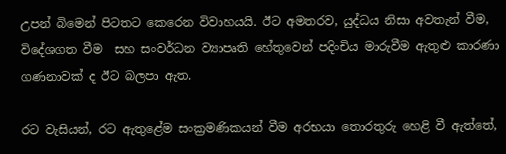උපන් බිමෙන් පිටතට කෙරෙන විවාහයයි. ඊට අමතරව, යුද්ධය නිසා අවතැන් වීම, විදේශගත වීම  සහ සංවර්ධන ව්‍යාපෘති හේතුවෙන් පදිංචිය මාරුවීම ඇතුළු කාරණා ගණනාවක් ද ඊට බලපා ඇත.

රට වැසියන්, රට ඇතුළේම සංක්‍රමණිකයන් වීම අරභයා තොරතුරු හෙළි වී ඇත්තේ,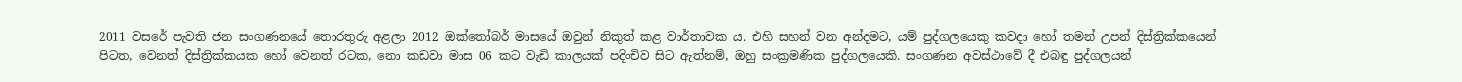2011 වසරේ පැවති ජන සංගණනයේ තොරතුරු අළලා 2012 ඔක්තෝබර් මාසයේ ඔවුන් නිකුත් කළ වාර්තාවක ය. එහි සහන් වන අන්දමට, යම් පුද්ගලයෙකු කවදා හෝ තමන් උපන් දිස්ත්‍රික්කයෙන් පිටත, වෙනත් දිස්ත්‍රික්කයක හෝ වෙනත් රටක, නො කඩවා මාස 06 කට වැඩි කාලයක් පදිංචිව සිට ඇත්නම්, ඔහු සංක්‍රමණික පුද්ගලයෙකි. සංගණන අවස්ථාවේ දී එබඳු පුද්ගලයන්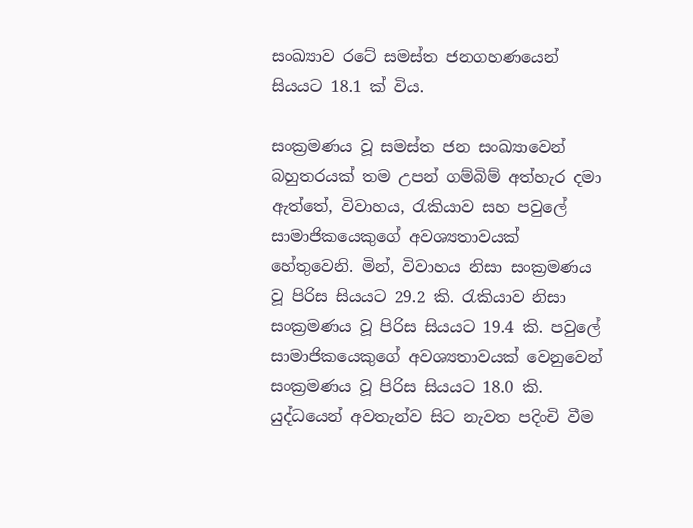සංඛ්‍යාව රටේ සමස්ත ජනගහණයෙන් සියයට 18.1 ක් විය.

සංක්‍රමණය වූ සමස්ත ජන සංඛ්‍යාවෙන් බහුතරයක් තම උපන් ගම්බිම් අත්හැර දමා ඇත්තේ, විවාහය, රැකියාව සහ පවුලේ සාමාජිකයෙකුගේ අවශ්‍යතාවයක් හේතුවෙනි. මින්, විවාහය නිසා සංක්‍රමණය වූ පිරිස සියයට 29.2 කි. රැකියාව නිසා සංක්‍රමණය වූ පිරිස සියයට 19.4 කි. පවුලේ සාමාජිකයෙකුගේ අවශ්‍යතාවයක් වෙනුවෙන් සංක්‍රමණය වූ පිරිස සියයට 18.0 කි. යුද්ධයෙන් අවතැන්ව සිට නැවත පදිංචි වීම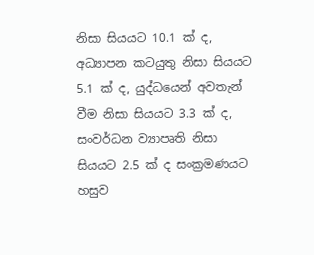නිසා සියයට 10.1 ක් ද, අධ්‍යාපන කටයුතු නිසා සියයට 5.1 ක් ද, යුද්ධයෙන් අවතැන් වීම නිසා සියයට 3.3 ක් ද, සංවර්ධන ව්‍යාපෘති නිසා සියයට 2.5 ක් ද සංක්‍රමණයට හසුව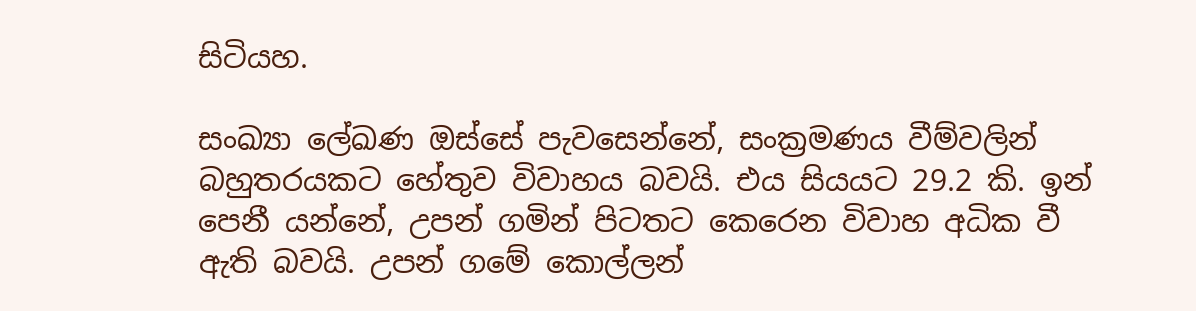සිටියහ.

සංඛ්‍යා ලේඛණ ඔස්සේ පැවසෙන්නේ, සංක්‍රමණය වීම්වලින් බහුතරයකට හේතුව විවාහය බවයි. එය සියයට 29.2 කි. ඉන් පෙනී යන්නේ, උපන් ගමින් පිටතට කෙරෙන විවාහ අධික වී ඇති බවයි. උපන් ගමේ කොල්ලන්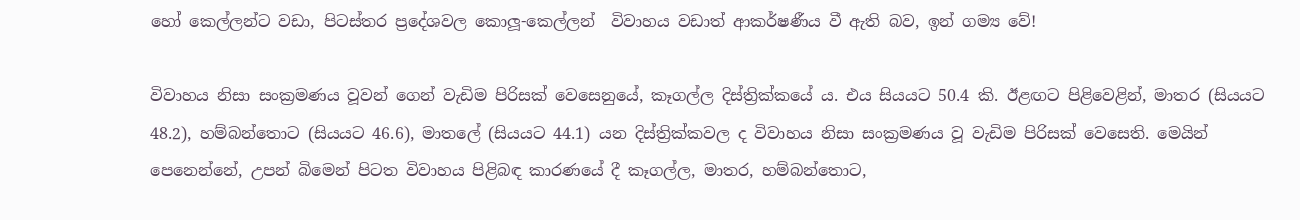හෝ කෙල්ලන්ට වඩා, පිටස්තර ප්‍රදේශවල කොලූ-කෙල්ලන්  විවාහය වඩාත් ආකර්ෂණීය වී ඇති බව, ඉන් ගම්‍ය වේ!

විවාහය නිසා සංක්‍රමණය වූවන් ගෙන් වැඩිම පිරිසක් වෙසෙනුයේ, කෑගල්ල දිස්ත්‍රික්කයේ ය. එය සියයට 50.4 කි. ඊළඟට පිළිවෙළින්, මාතර (සියයට 48.2), හම්බන්තොට (සියයට 46.6), මාතලේ (සියයට 44.1) යන දිස්ත්‍රික්කවල ද විවාහය නිසා සංක්‍රමණය වූ වැඩිම පිරිසක් වෙසෙති. මෙයින් පෙනෙන්නේ, උපන් බිමෙන් පිටත විවාහය පිළිබඳ කාරණයේ දී කෑගල්ල, මාතර, හම්බන්තොට,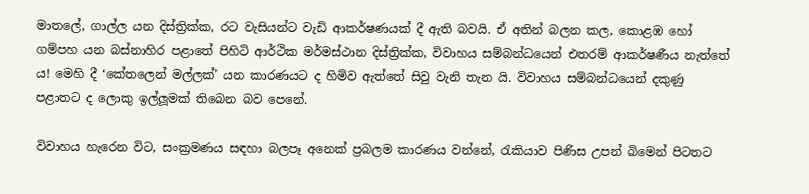මාතලේ, ගාල්ල යන දිස්ත්‍රික්ක, රට වැසියන්ට වැඩි ආකර්ෂණයක් දී ඇති බවයි. ඒ අතින් බලන කල, කොළඹ හෝ ගම්පහ යන බස්නාහිර පළාතේ පිහිටි ආර්ථික මර්මස්ථාන දිස්ත්‍රික්ක, විවාහය සම්බන්ධයෙන් එතරම් ආකර්ෂණීය නැත්තේ ය! මෙහි දී ‘කේතලෙන් මල්ලක්’ යන කාරණයට ද හිමිව ඇත්තේ සිවු වැනි තැන යි. විවාහය සම්බන්ධයෙන් දකුණු පළාතට ද ලොකු ඉල්ලූමක් තිබෙන බව පෙනේ.

විවාහය හැරෙන විට, සංක්‍රමණය සඳහා බලපෑ අනෙක් ප්‍රබලම කාරණය වන්නේ, රැකියාව පිණිස උපන් බිමෙන් පිටතට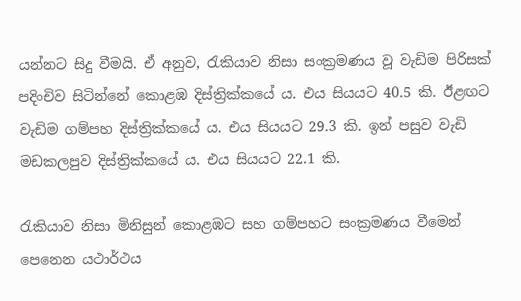යන්නට සිදු වීමයි. ඒ අනුව, රැකියාව නිසා සංක්‍රමණය වූ වැඩිම පිරිසක් පදිංචිව සිටින්නේ කොළඹ දිස්ත්‍රික්කයේ ය. එය සියයට 40.5 කි. ඊළඟට වැඩිම ගම්පහ දිස්ත්‍රික්කයේ ය. එය සියයට 29.3 කි. ඉන් පසුව වැඩි මඩකලපුව දිස්ත්‍රික්කයේ ය. එය සියයට 22.1 කි.

රැකියාව නිසා මිනිසුන් කොළඹට සහ ගම්පහට සංක්‍රමණය වීමෙන් පෙනෙන යථාර්ථය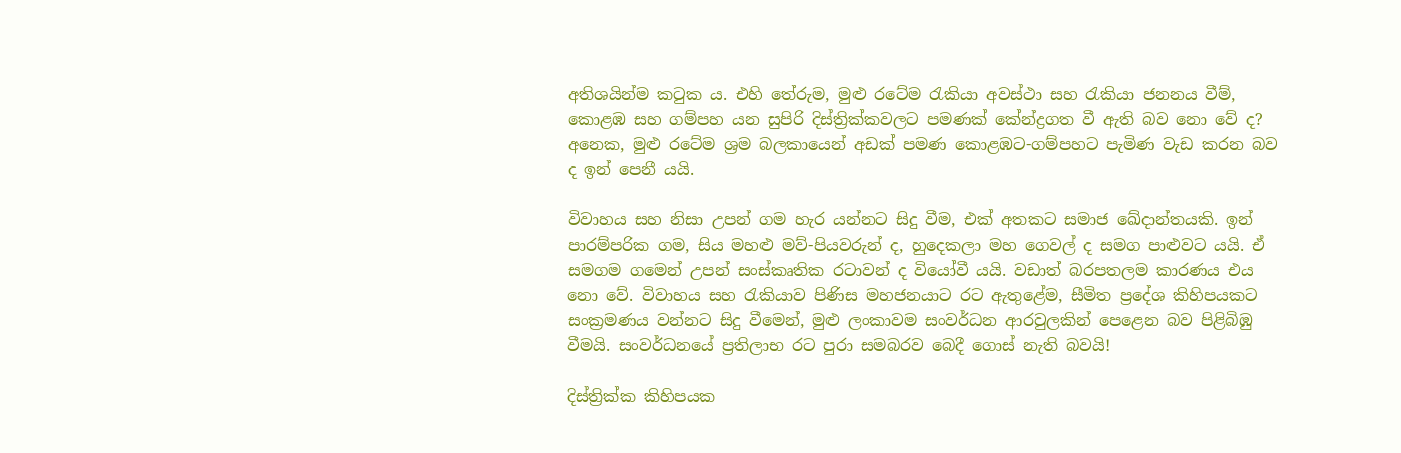අතිශයින්ම කටුක ය. එහි තේරුම, මුළු රටේම රැකියා අවස්ථා සහ රැකියා ජනනය වීම්, කොළඹ සහ ගම්පහ යන සුපිරි දිස්ත්‍රික්කවලට පමණක් කේන්ද්‍රගත වී ඇති බව නො වේ ද? අනෙක, මුළු රටේම ශ්‍රම බලකායෙන් අඩක් පමණ කොළඹට-ගම්පහට පැමිණ වැඩ කරන බව ද ඉන් පෙනී යයි.

විවාහය සහ නිසා උපන් ගම හැර යන්නට සිදු වීම, එක් අතකට සමාජ ඛේදාන්තයකි. ඉන් පාරම්පරික ගම, සිය මහළු මව්-පියවරුන් ද, හුදෙකලා මහ ගෙවල් ද සමග පාළුවට යයි. ඒ සමගම ගමෙන් උපන් සංස්කෘතික රටාවන් ද වියෝවී යයි. වඩාත් බරපතලම කාරණය එය නො වේ. විවාහය සහ රැකියාව පිණිස මහජනයාට රට ඇතුළේම, සීමිත ප්‍රදේශ කිහිපයකට සංක්‍රමණය වන්නට සිදු වීමෙන්, මුළු ලංකාවම සංවර්ධන ආරවුලකින් පෙළෙන බව පිළිබිඹු වීමයි. සංවර්ධනයේ ප්‍රතිලාභ රට පුරා සමබරව බෙදී ගොස් නැති බවයි!

දිස්ත්‍රික්ක කිහිපයක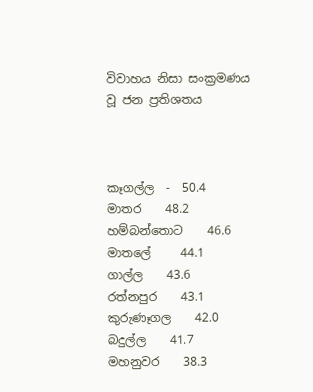විවාහය නිසා සංක්‍රමණය වූ ජන ප්‍රතිශතය



කෑගල්ල  -  50.4
මාතර    48.2
හම්බන්තොට    46.6
මාතලේ     44.1
ගාල්ල    43.6
රත්නපුර    43.1
කුරුණෑගල    42.0
බදුල්ල    41.7
මහනුවර    38.3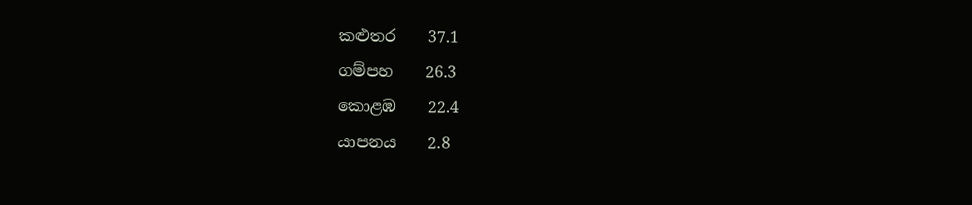කළුතර    37.1
ගම්පහ    26.3
කොළඹ    22.4
යාපනය    2.8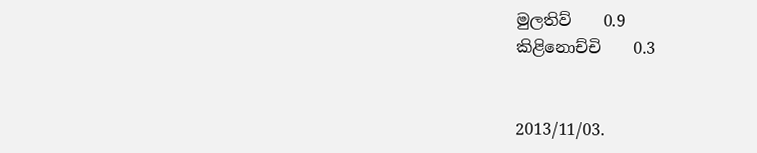මුලතිව්    0.9
කිළිනොච්චි    0.3


2013/11/03.